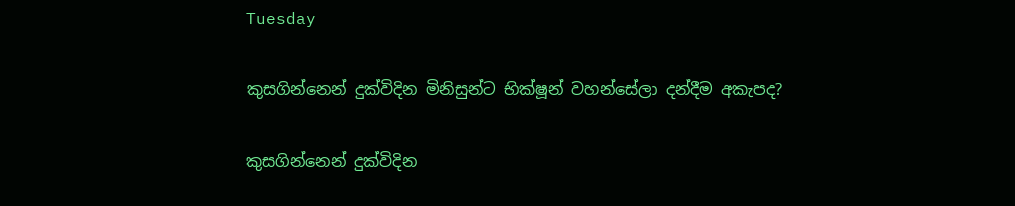Tuesday

කුසගින්නෙන් දුක්විදින මිනිසුන්ට භික්ෂූන් වහන්සේලා දන්දීම අකැපද?

කුසගින්නෙන් දුක්විදින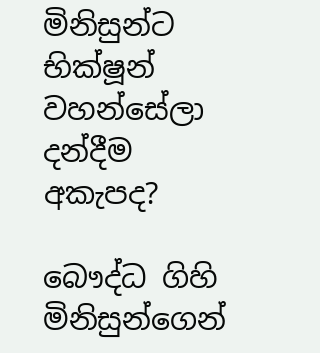මිනිසුන්ට භික්ෂූන් වහන්සේලා දන්දීම අකැපද?

බෞද්ධ ගිහි මිනිසුන්ගෙන්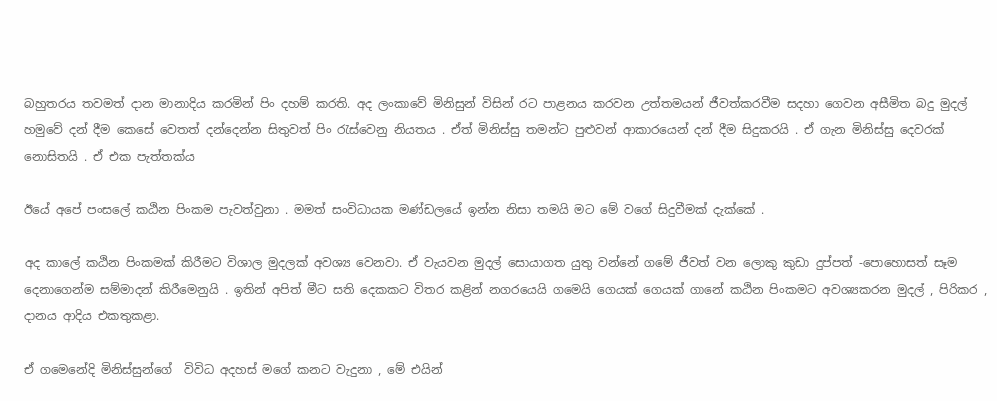බහුතරය තවමත් දාන මානාදිය කරමින් ‍පිං දහම් කරති. අද ලංකාවේ මිනිසුන් විසින් රට පාළනය කරවන උත්තමයන් ජීවත්කරවීම සදහා ගෙවන අසීමිත බදු මුදල් හමුවේ දන් දීම කෙසේ වෙතත් දන්දෙන්න සිතුවත් පිං රැස්වෙනු නියතය . ඒත් මිනිස්සු තමන්ට පුළුවන් ආකාරයෙන් දන් දීම සිදුකරයි . ඒ ගැන මිනිස්සු දෙවරක් නොසිතයි . ඒ එක පැත්තක්ය

ඊයේ අපේ පංසලේ කඨින පිංකම පැවත්වුනා . මමත් සංවිධායක මණ්ඩලයේ ඉන්න නිසා තමයි මට මේ වගේ සිදුවීමක් දැක්කේ .

අද කාලේ කඨින පිංකමක් කිරීමට විශාල මුදලක් අවශ්‍ය වෙනවා. ඒ වැයවන මුදල් සොයාගත යුතු වන්නේ ගමේ ජීවත් වන ලොකු කුඩා දුප්පත් -පොහොසත් සෑම දෙනාගෙන්ම සම්මාදන් කිරීමෙනුයි . ඉතින් අපිත් මීට සති දෙකකට විතර කළින් නගරයෙයි ගමෙයි ගෙයක් ගෙයක් ගානේ කඨින පිංකමට අවශ්‍යකරන මුදල් , පිරිකර , දානය ආදිය එකතුකළා.

ඒ ගමෙනේදි මිනිස්සුන්ගේ ‍ විවිධ අදහස් මගේ කනට වැදුනා , මේ එයින්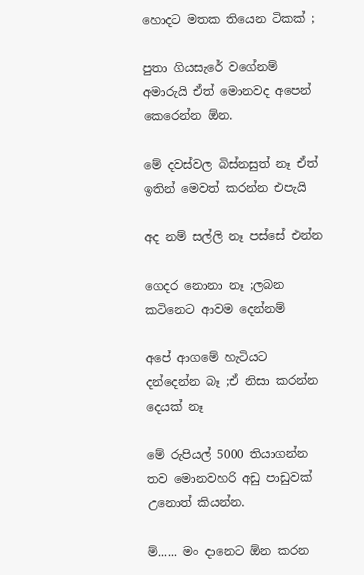හොදට මතක තියෙන ටිකක් ;

පුතා ගියසැරේ වගේනම් අමාරුයි ඒත් මොනවද අපෙන් කෙරෙන්න ඕන.

මේ දවස්වල බිස්නසුත් නෑ ඒත් ඉතින් මෙවත් කරන්න එපැයි

අද නම් සල්ලි නෑ පස්සේ එන්න

ගෙදර නොනා නෑ ;ලබන කටිනෙට ආවම දෙන්නම්

අපේ ආගමේ හැටියට දන්දෙන්න බෑ ;ඒ නිසා කරන්න දෙයක් නෑ

මේ රුපියල් 5000 තියාගන්න තව මොනවහරි අඩු පාඩුවක් උනොත් කියන්න.

ම්...... මං දානෙට ඕන කරන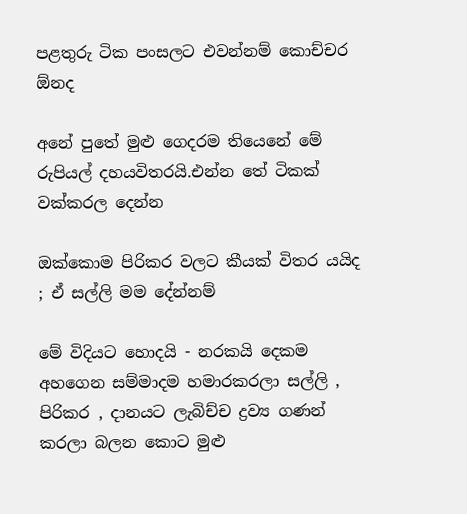පළතුරු ටික පංසලට එවන්නම් කොච්චර ඕනද

අනේ පුතේ මුළු ගෙදරම තියෙනේ මේ රුපියල් දහයවිතරයි.එන්න තේ ටිකක් වක්කරල දෙන්න

ඔක්කොම පිරිකර වලට කීයක් විතර යයිද ; ඒ සල්ලි මම දේන්නම්

මේ විදියට හොදයි - නරකයි දෙකම අහගෙන සම්මාදම හමාරකරලා සල්ලි , පිරිකර , දානයට ලැබිච්ච ද්‍රව්‍ය ගණන් කරලා බලන කොට මුළු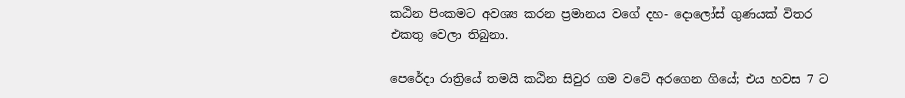කඨින පිංකමට අවශ්‍ය කරන ප්‍රමානය වගේ දහ- දොලෝස් ගුණයක් විතර එකතු වෙලා තිබුනා.

පෙරේදා රාත්‍රියේ තමයි කඨින සිවුර ගම වටේ අරගෙන ගියේ; එය හවස 7 ට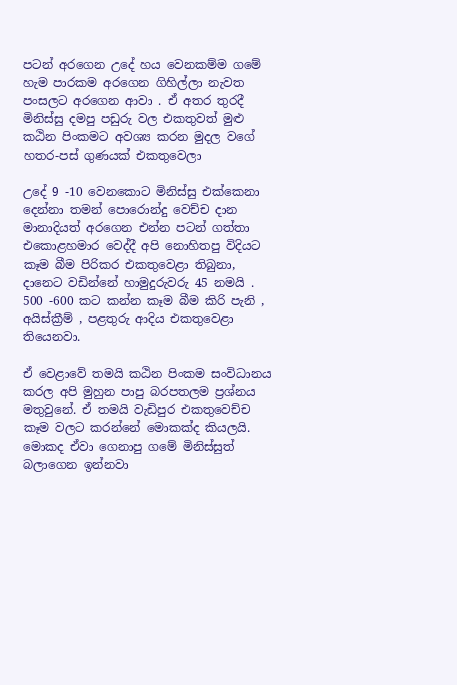පටන් අරගෙන උදේ හය වෙනකම්ම ගමේ හැම පාරකම අරගෙන ගිහිල්ලා නැවත පංසලට අරගෙන ආවා . ඒ අතර තුරදී මිනිස්සු දමපු පඩුරු වල එකතුවත් මුළු කඨින පිංකමට අවශ්‍ය කරන මුදල වගේ හතර-පස් ගුණයක් එකතුවෙලා

උදේ 9 -10 වෙනකොට මිනිස්සු එක්කෙනා දෙන්නා තමන් පොරොන්දු වෙච්ච දාන මානාදියත් අරගෙන එන්න පටන් ගත්තා එකොළහමාර වෙද්දී අපි නොහිතපු විදියට කෑම බීම පිරිකර එකතුවෙළා තිබුනා, දානෙට වඩින්නේ හාමුදුරුවරු 45 නමයි . 500 -600 කට කන්න කෑම බීම කිරි පැනි , අයිස්ක්‍රීම් , පළතුරු ආදිය එකතුවෙළා තියෙනවා.

ඒ වෙළාවේ තමයි කඨින පිංකම සංවිධානය කරල අපි මුහුන පාපු බරපතලම ප්‍රශ්නය මතුවුනේ. ඒ තමයි වැඩිපුර එකතුවෙච්ච කෑම වලට කරන්නේ මොකක්ද කියලයි. මොකද ඒවා ගෙනාපු ගමේ මිනිස්සුත් බලාගෙන ඉන්නවා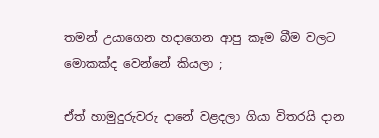තමන් උයාගෙන හදාගෙන ආපු කෑම බීම වලට මොකක්ද වෙන්නේ කියලා ;

ඒත් හාමුදුරුවරු දානේ වළදලා ගියා විතරයි දාන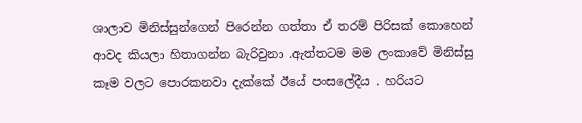ශාලාව මිනිස්සුන්ගෙන් පිරෙන්න ගත්තා ඒ තරම් පිරිසක් කොහෙන් ආවද කියලා හිතාගන්න බැරිවුනා .ඇත්තටම මම ලංකාවේ මිනිස්සු කෑම වලට පොරකනවා දැක්කේ ඊයේ පංසලේදීය . හරියට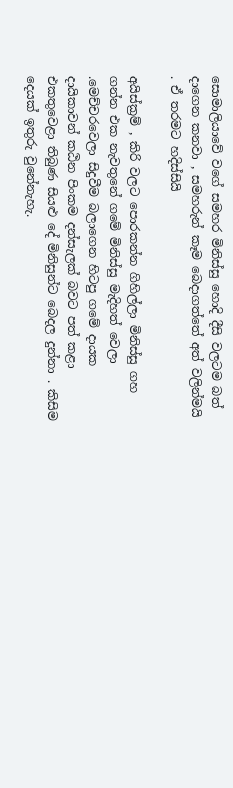සොමාලියාවේ වගේ සමහර මිනිස්සු හොදි දීසි වලටම බත් දාගෙන කනවා , සමහරුන් කෑම බෙදාගත්තේ අත් වලින්මයි . ඒ තරමට හදිස්සියි

අයිස්ක්‍රම් , කිරි වලට පොරකන්න ගිහිල්ලා මිනිස්සු ගහ ගන්න එක නැවතුනේ ගමේ මිනිස්සු මැදිහත් වෙලා .මෙච්චරවෙලා සිදුවීම බලාගෙන හිටපු ගමේ දායක දායිකාවන් කඨින පිංකම දන්සැලක් බවට පත් කළා එකතුවෙළා තිබුණ සියළු දේ මිනිසුන්ට බෙදල දුන්නා . කිසිම දෙයක් ඉතුරු වුනේනැහැ.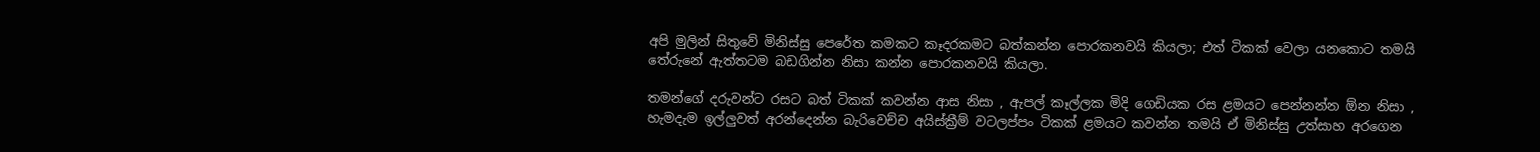අපි මුලින් සිතුවේ මිනිස්සු පෙරේත කමකට කෑදරකමට බත්කන්න පොරකනවයි කියලා; එත් ටිකක් වෙලා යනකොට තමයි තේරුනේ ඇත්තටම බඩගින්න නිසා කන්න පොරකනවයි කියලා.

තමන්ගේ දරුවන්ට රසට බත් ටිකක් කවන්න ආස නිසා , ඇපල් කෑල්ලක මිදි ගෙඩියක රස ළමයට පෙන්නන්න ඕන නිසා , හැමදැම ඉල්ලුවත් අරන්දෙන්න බැරිවෙච්ච අයිස්ක්‍රීම් වටලප්පං ටිකක් ළමයට කවන්න තමයි ඒ මිනිස්සු උත්සාහ අරගෙන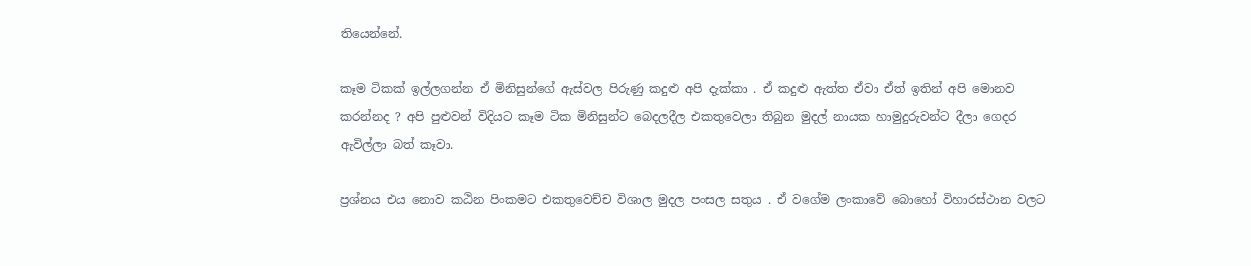තියෙන්නේ.

කෑම ටිකක් ඉල්ලගන්න ඒ මිනිසුන්ගේ ඇස්වල පිරුණු කදුළු අපි දැක්කා . ඒ කදුළු ඇත්ත ඒවා ඒත් ඉතින් අපි මොනව කරන්නද ? අපි පුළුවන් විදියට කෑම ටික මිනිසුන්ට බෙදලදීල එකතුවෙලා තිබුන මුදල් නායක හාමුදුරුවන්ට දීලා ගෙදර ඇවිල්ලා බත් කෑවා.

ප්‍රශ්නය එය නොව කඨින පිංකමට එකතුවෙච්ච විශාල මුදල පංසල සතුය . ඒ වගේම ලංකාවේ බොහෝ විහාරස්ථාන වලට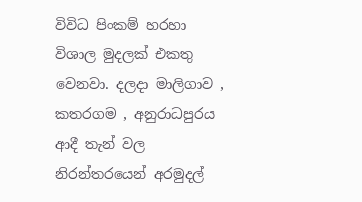විවිධ පිංකම් හරහා විශාල මුදලක් එකතු වෙනවා. දලදා මාලිගාව , කතරගම , අනුරාධපුරය ආදී තැන් වල නිරන්තරයෙන් අරමුදල්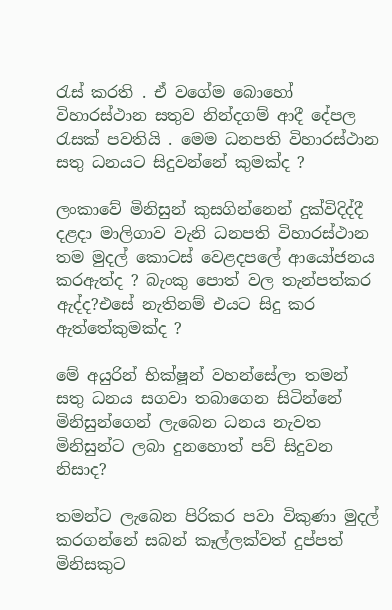රැස් කරති . ඒ වගේම බොහෝ විහාරස්ථාන සතුව නින්දගම් ආදී දේපල රැසක් පවතියි . මෙම ධනපති විහාරස්ථාන සතු ධනයට සිදුවන්නේ කුමක්ද ?

ලංකාවේ මිනිසුන් කුසගින්නෙන් දුක්විදිද්දී දළදා මාලිගාව වැනි ධනපති විහාරස්ථාන තම මුදල් කොටස් වෙළදපලේ ආයෝජනය කරඇත්ද ? බැංකු පොත් වල තැන්පත්කර ඇද්ද?එසේ නැතිනම් එයට සිදු කර ඇත්තේකුමක්ද ?

මේ අයුරින් භික්ෂූන් වහන්සේලා තමන් සතු ධනය සගවා තබාගෙන සිටින්නේ මිනිසුන්ගෙන් ලැබෙන ධනය නැවත මිනිසුන්ට ලබා දුනහොත් පව් සිදුවන නිසාද?

තමන්ට ලැබෙන පිරිකර පවා විකුණා මුදල් කරගන්නේ සබන් කෑල්ලක්වත් දුප්පත් මිනිසකුට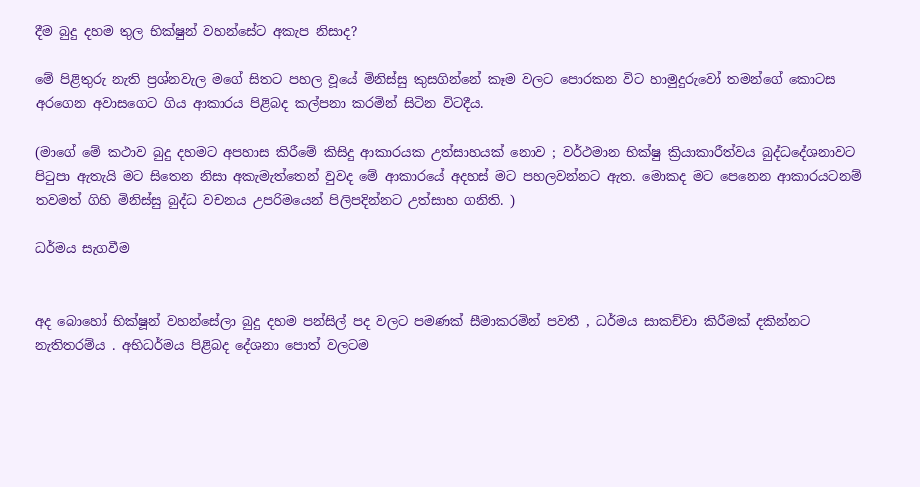දීම බුදු දහම තුල භික්ෂුන් වහන්සේට අකැප නිසාද?

මේ පිළිතුරු නැති ප්‍රශ්නවැල මගේ සිතට පහල වූයේ මිනිස්සු කුසගින්නේ කෑම වලට පොරකන විට හාමුදුරුවෝ තමන්ගේ කොටස අරගෙන අවාසගෙට ගිය ආකාරය පිළිබද කල්පනා කරමින් සිටින විටදීය.

(මාගේ මේ කථාව බුදු දහමට අපහාස කිරීමේ කිසිදු ආකාරයක උත්සාහයක් නොව ; වර්ථමාන භික්ෂු ක්‍රියාකාරීත්වය බුද්ධදේශනාවට පිටුපා ඇතැයි මට සිතෙන නිසා අකැමැත්තෙන් වුවද මේ ආකාරයේ අදහස් මට පහලවන්නට ඇත. මොකද මට පෙනෙන ආකාරයටනම් තවමත් ගිහි මිනිස්සු බුද්ධ වචනය උපරිමයෙන් පිලිපදින්නට උත්සාහ ගනිති. )

ධර්මය සැගවීම


අද බොහෝ භික්ෂූන් වහන්සේලා බුදු දහම පන්සිල් පද වලට පමණක් සීමාකරමින් පවතී , ධර්මය සාකච්චා කිරීමක් දකින්නට නැතිතරම්ය . අභිධර්මය පිළිබද දේශනා පොත් වලටම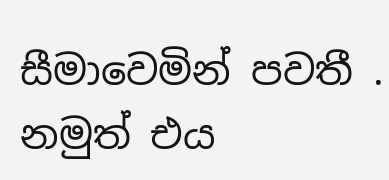සීමාවෙමින් පවතී . නමුත් එය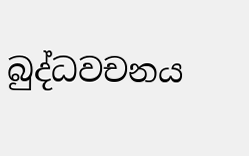බුද්ධවචනය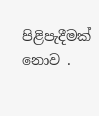පිළිපැදීමක් නොව .